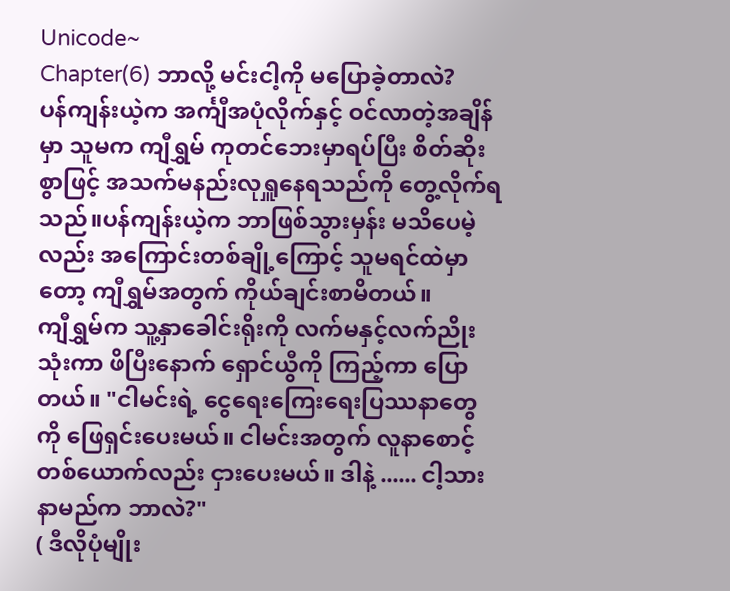Unicode~
Chapter(6) ဘာလို့ မင်းငါ့ကို မပြောခဲ့တာလဲ?
ပန်ကျန်းယဲ့က အင်္ကျီအပုံလိုက်နှင့် ဝင်လာတဲ့အချိန်မှာ သူမက ကျီရွှမ် ကုတင်ဘေးမှာရပ်ပြီး စိတ်ဆိုးစွာဖြင့် အသက်မနည်းလုရှူနေရသည်ကို တွေ့လိုက်ရသည်။ပန်ကျန်းယဲ့က ဘာဖြစ်သွားမှန်း မသိပေမဲ့လည်း အကြောင်းတစ်ချို့ကြောင့် သူမရင်ထဲမှာတော့ ကျီရွှမ်အတွက် ကိုယ်ချင်းစာမိတယ်။
ကျီရွှမ်က သူ့နှာခေါင်းရိုးကို လက်မနှင့်လက်ညိုးသုံးကာ ဖိပြီးနောက် ရှောင်ယွီကို ကြည့်ကာ ပြောတယ်။ "ငါမင်းရဲ့ ငွေရေးကြေးရေးပြဿနာတွေကို ဖြေရှင်းပေးမယ်။ ငါမင်းအတွက် လူနာစောင့်တစ်ယောက်လည်း ငှားပေးမယ်။ ဒါနဲ့ ...... ငါ့သားနာမည်က ဘာလဲ?"
( ဒီလိုပုံမျိုး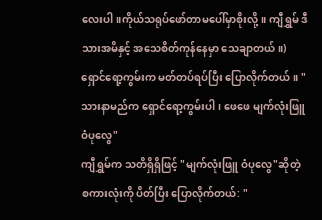လေးပါ။ကိုယ်သရုပ်ဖော်တာမပေါ်မှာစိုးလို့။ ကျီရွှမ် ဒီသားအမိနှင့် အသေစိတ်ကုန်နေမှာ သေချာတယ်။)
ရှောင်ရော့ကွမ်းက မတ်တပ်ရပ်ပြီး ပြောလိုက်တယ်။ "သားနာမည်က ရှောင်ရော့ကွမ်းပါ၊ ဖေဖေ မျက်လုံးဖြူ ဝံပုလွေ"
ကျီရွှမ်က သတိရှိရှိဖြင့် "မျက်လုံးဖြူ ဝံပုလွေ"ဆိုတဲ့ စကားလုံးကို ပိတ်ပြီး ပြောလိုက်တယ်: "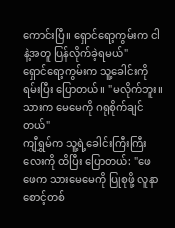ကောင်းပြီ။ ရှောင်ရော့ကွမ်းက ငါနဲ့အတူ ပြန်လိုက်ခဲ့ရမယ်"
ရှောင်ရော့ကွမ်းက သူ့ခေါင်းကို ရမ်းပြီး ပြောတယ်။ "မလိုက်ဘူး။ သားက မေမေကို ဂရုစိုက်ချင်တယ်"
ကျီရွှမ်က သူ့ရဲ့ခေါင်းကြီးကြီးလေးကို ထိပြီး ပြောတယ်: "ဖေဖေက သားမေမေကို ပြုစုဖို့ လူနာစောင့်တစ်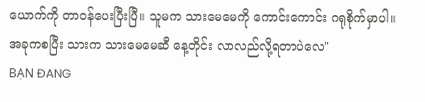ယောက်ကို တာဝန်ပေးပြီးပြီ။ သူမက သားမေမေကို ကောင်းကောင်း ဂရုစိုက်မှာပါ။ အခုကစပြီး သားက သားမေမေဆီ နေ့တိုင်း လာလည်လို့ရတာပဲလေ"
BẠN ĐANG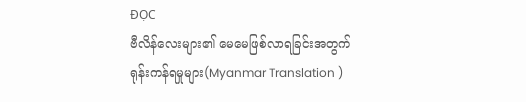ĐỌC
ဗီလိန်လေးများ၏ မေမေဖြစ်လာရခြင်းအတွက် ရုန်းကန်ရမှုများ(Myanmar Translation )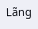Lãng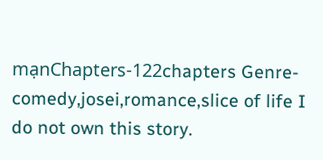mạnChapters-122chapters Genre-comedy,josei,romance,slice of life I do not own this story.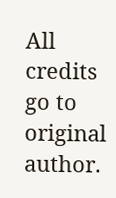All credits go to original author.